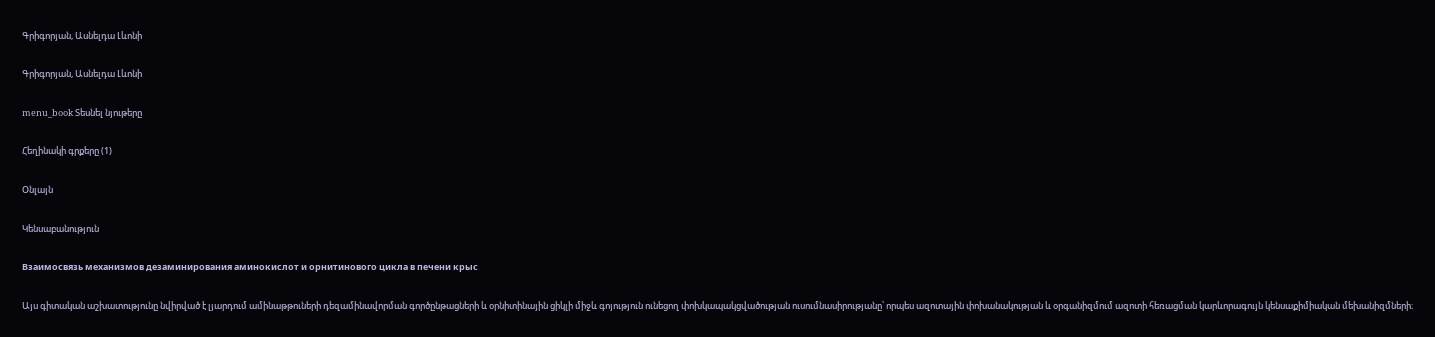Գրիգորյան, Ասնելդա Լևոնի

Գրիգորյան, Ասնելդա Լևոնի

menu_book Տեսնել նյութերը

Հեղինակի գրքերը (1)

Օնլայն

Կենսաբանություն

Взаимосвязь механизмов дезаминирования аминокислот и орнитинового цикла в печени крыс

Այս գիտական աշխատությունը նվիրված է լյարդում ամինաթթուների դեզամինավորման գործընթացների և օրնիտինային ցիկլի միջև գոյություն ունեցող փոխկապակցվածության ուսումնասիրությանը՝ որպես ազոտային փոխանակության և օրգանիզմում ազոտի հեռացման կարևորագույն կենսաքիմիական մեխանիզմների։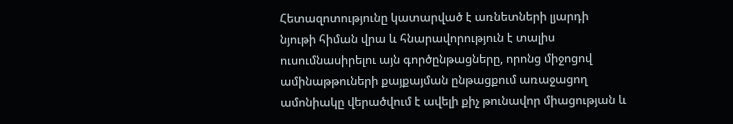Հետազոտությունը կատարված է առնետների լյարդի նյութի հիման վրա և հնարավորություն է տալիս ուսումնասիրելու այն գործընթացները, որոնց միջոցով ամինաթթուների քայքայման ընթացքում առաջացող ամոնիակը վերածվում է ավելի քիչ թունավոր միացության և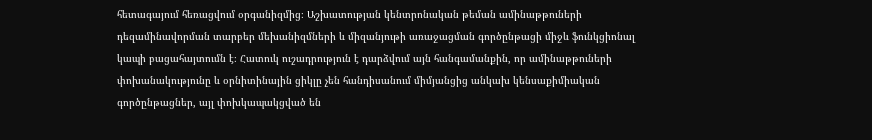հետագայում հեռացվում օրգանիզմից։ Աշխատության կենտրոնական թեման ամինաթթուների դեզամինավորման տարբեր մեխանիզմների և միզանյութի առաջացման գործընթացի միջև ֆունկցիոնալ կապի բացահայտումն է։ Հատուկ ուշադրություն է դարձվում այն հանգամանքին, որ ամինաթթուների փոխանակությունը և օրնիտինային ցիկլը չեն հանդիսանում միմյանցից անկախ կենսաքիմիական գործընթացներ, այլ փոխկապակցված են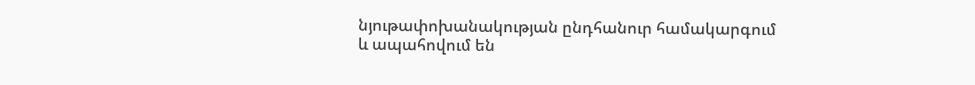նյութափոխանակության ընդհանուր համակարգում և ապահովում են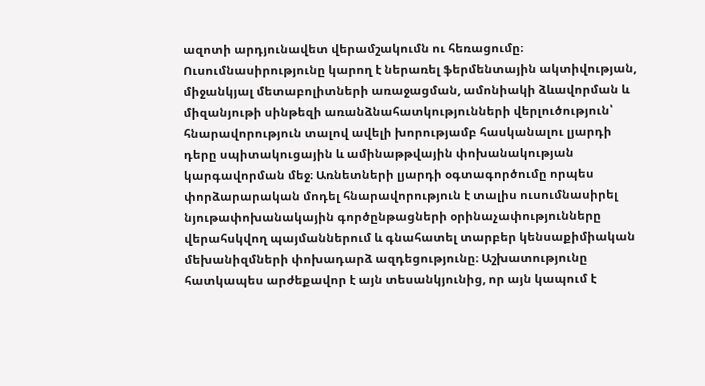ազոտի արդյունավետ վերամշակումն ու հեռացումը։ Ուսումնասիրությունը կարող է ներառել ֆերմենտային ակտիվության, միջանկյալ մետաբոլիտների առաջացման, ամոնիակի ձևավորման և միզանյութի սինթեզի առանձնահատկությունների վերլուծություն՝ հնարավորություն տալով ավելի խորությամբ հասկանալու լյարդի դերը սպիտակուցային և ամինաթթվային փոխանակության կարգավորման մեջ։ Առնետների լյարդի օգտագործումը որպես փորձարարական մոդել հնարավորություն է տալիս ուսումնասիրել նյութափոխանակային գործընթացների օրինաչափությունները վերահսկվող պայմաններում և գնահատել տարբեր կենսաքիմիական մեխանիզմների փոխադարձ ազդեցությունը։ Աշխատությունը հատկապես արժեքավոր է այն տեսանկյունից, որ այն կապում է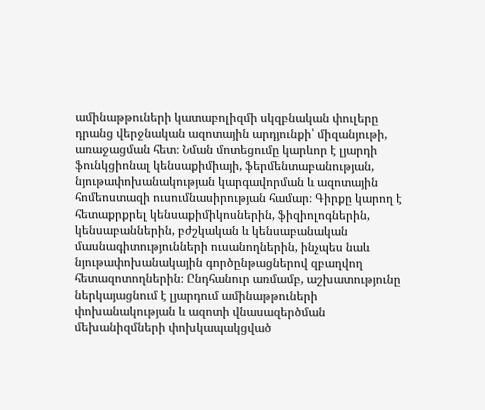ամինաթթուների կատաբոլիզմի սկզբնական փուլերը դրանց վերջնական ազոտային արդյունքի՝ միզանյութի, առաջացման հետ։ Նման մոտեցումը կարևոր է լյարդի ֆունկցիոնալ կենսաքիմիայի, ֆերմենտաբանության, նյութափոխանակության կարգավորման և ազոտային հոմեոստազի ուսումնասիրության համար։ Գիրքը կարող է հետաքրքրել կենսաքիմիկոսներին, ֆիզիոլոգներին, կենսաբաններին, բժշկական և կենսաբանական մասնագիտությունների ուսանողներին, ինչպես նաև նյութափոխանակային գործընթացներով զբաղվող հետազոտողներին։ Ընդհանուր առմամբ, աշխատությունը ներկայացնում է լյարդում ամինաթթուների փոխանակության և ազոտի վնասազերծման մեխանիզմների փոխկապակցված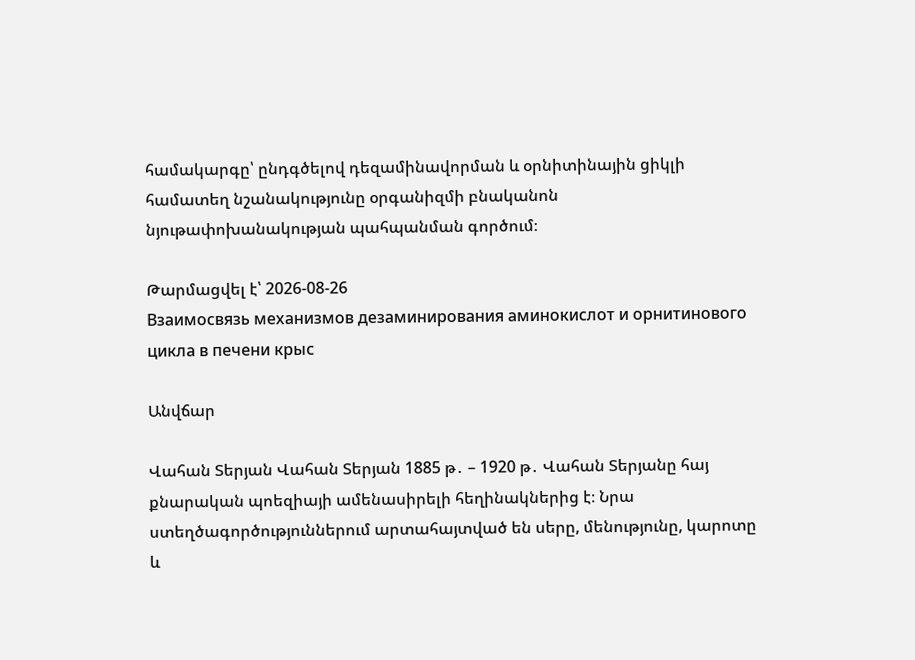համակարգը՝ ընդգծելով դեզամինավորման և օրնիտինային ցիկլի համատեղ նշանակությունը օրգանիզմի բնականոն նյութափոխանակության պահպանման գործում։

Թարմացվել է՝ 2026-08-26
Взаимосвязь механизмов дезаминирования аминокислот и орнитинового цикла в печени крыс

Անվճար

Վահան Տերյան Վահան Տերյան 1885 թ․ – 1920 թ․ Վահան Տերյանը հայ քնարական պոեզիայի ամենասիրելի հեղինակներից է։ Նրա ստեղծագործություններում արտահայտված են սերը, մենությունը, կարոտը և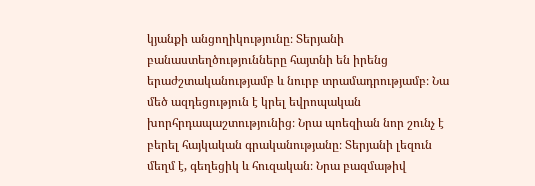կյանքի անցողիկությունը։ Տերյանի բանաստեղծությունները հայտնի են իրենց երաժշտականությամբ և նուրբ տրամադրությամբ։ Նա մեծ ազդեցություն է կրել եվրոպական խորհրդապաշտությունից։ Նրա պոեզիան նոր շունչ է բերել հայկական գրականությանը։ Տերյանի լեզուն մեղմ է, գեղեցիկ և հուզական։ Նրա բազմաթիվ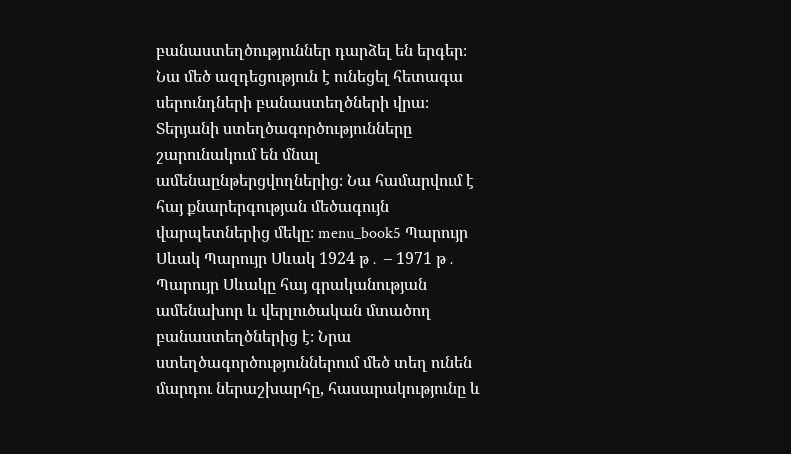բանաստեղծություններ դարձել են երգեր։ Նա մեծ ազդեցություն է ունեցել հետագա սերունդների բանաստեղծների վրա։ Տերյանի ստեղծագործությունները շարունակում են մնալ ամենաընթերցվողներից։ Նա համարվում է հայ քնարերգության մեծագույն վարպետներից մեկը։ menu_book5 Պարույր Սևակ Պարույր Սևակ 1924 թ․ – 1971 թ․ Պարույր Սևակը հայ գրականության ամենախոր և վերլուծական մտածող բանաստեղծներից է։ Նրա ստեղծագործություններում մեծ տեղ ունեն մարդու ներաշխարհը, հասարակությունը և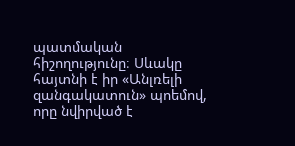պատմական հիշողությունը։ Սևակը հայտնի է իր «Անլռելի զանգակատուն» պոեմով, որը նվիրված է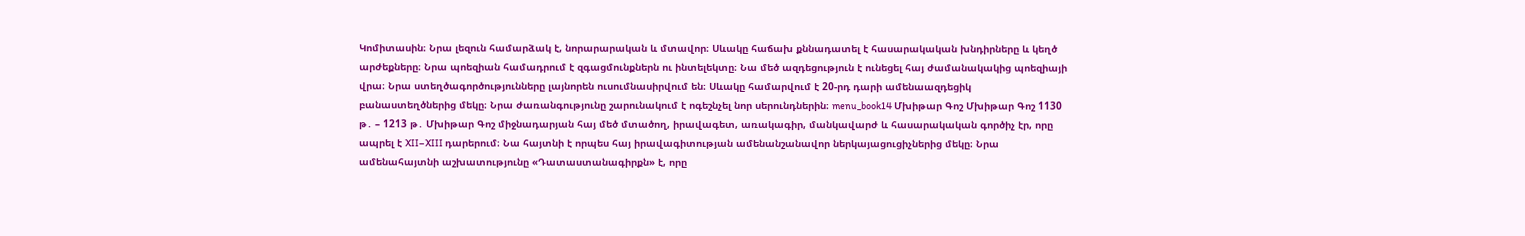Կոմիտասին։ Նրա լեզուն համարձակ է, նորարարական և մտավոր։ Սևակը հաճախ քննադատել է հասարակական խնդիրները և կեղծ արժեքները։ Նրա պոեզիան համադրում է զգացմունքներն ու ինտելեկտը։ Նա մեծ ազդեցություն է ունեցել հայ ժամանակակից պոեզիայի վրա։ Նրա ստեղծագործությունները լայնորեն ուսումնասիրվում են։ Սևակը համարվում է 20-րդ դարի ամենաազդեցիկ բանաստեղծներից մեկը։ Նրա ժառանգությունը շարունակում է ոգեշնչել նոր սերունդներին։ menu_book14 Մխիթար Գոշ Մխիթար Գոշ 1130 թ․ – 1213 թ․ Մխիթար Գոշ միջնադարյան հայ մեծ մտածող, իրավագետ, առակագիր, մանկավարժ և հասարակական գործիչ էր, որը ապրել է XII–XIII դարերում։ Նա հայտնի է որպես հայ իրավագիտության ամենանշանավոր ներկայացուցիչներից մեկը։ Նրա ամենահայտնի աշխատությունը «Դատաստանագիրքն» է, որը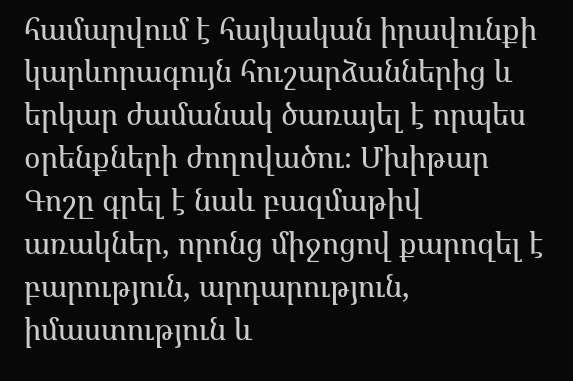համարվում է հայկական իրավունքի կարևորագույն հուշարձաններից և երկար ժամանակ ծառայել է որպես օրենքների ժողովածու։ Մխիթար Գոշը գրել է նաև բազմաթիվ առակներ, որոնց միջոցով քարոզել է բարություն, արդարություն, իմաստություն և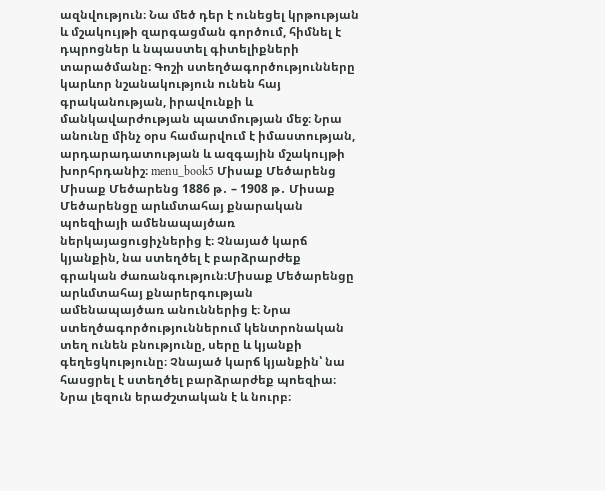ազնվություն։ Նա մեծ դեր է ունեցել կրթության և մշակույթի զարգացման գործում, հիմնել է դպրոցներ և նպաստել գիտելիքների տարածմանը։ Գոշի ստեղծագործությունները կարևոր նշանակություն ունեն հայ գրականության, իրավունքի և մանկավարժության պատմության մեջ։ Նրա անունը մինչ օրս համարվում է իմաստության, արդարադատության և ազգային մշակույթի խորհրդանիշ։ menu_book5 Միսաք Մեծարենց Միսաք Մեծարենց 1886 թ․ – 1908 թ․ Միսաք Մեծարենցը արևմտահայ քնարական պոեզիայի ամենապայծառ ներկայացուցիչներից է։ Չնայած կարճ կյանքին, նա ստեղծել է բարձրարժեք գրական ժառանգություն։Միսաք Մեծարենցը արևմտահայ քնարերգության ամենապայծառ անուններից է։ Նրա ստեղծագործություններում կենտրոնական տեղ ունեն բնությունը, սերը և կյանքի գեղեցկությունը։ Չնայած կարճ կյանքին՝ նա հասցրել է ստեղծել բարձրարժեք պոեզիա։ Նրա լեզուն երաժշտական է և նուրբ։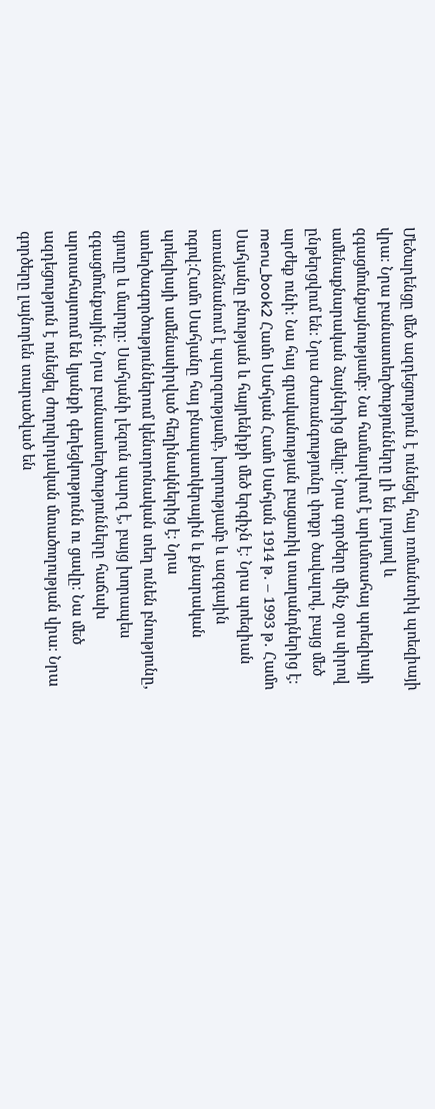Մեծարենցը մեծ ազդեցություն է ունեցել հայ ռոմանտիկ պոեզիայի վրա։ Նրա բանաստեղծությունները լի են լույսով և զգացմունքայնությամբ։ Նա համարվում է արևմտահայ պոեզիայի ամենաքնարական ձայներից մեկը։ Նրա գործերը մինչ օրս սիրով ընթերցվում են։ Նրա ժառանգությունը փոքր ծավալով, բայց մեծ արժեք ունի։ Նա հայ գրականության բացառիկ տաղանդներից է։ menu_book2 Համո Սահյան Համո Սահյան 1914 թ․ – 1993 թ․ Համո Սահյանը բնության և հայրենիքի մեծ երգիչն է։ Նրա պոեզիան առանձնանում է պարզությամբ, խորությամբ և ազգային ոգով։Համո Սահյանը հայ բնապատկերային և քնարական պոեզիայի ամենասիրված հեղինակներից է։ Նրա ստեղծագործություններում կենտրոնական տեղ ունեն բնությունը, գյուղը և մարդը։ Սահյանի լեզուն պարզ է, բայց խորապես զգացմունքային։ Նրա բանաստեղծությունները հաճախ արտահայտում են կյանքի գեղեցկությունն ու ցավը։ Նա մեծ ազդեցություն է ունեցել ժողովրդական մտածողության վրա։ Նրա գործերը լայնորեն տարածված են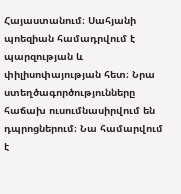Հայաստանում։ Սահյանի պոեզիան համադրվում է պարզության և փիլիսոփայության հետ։ Նրա ստեղծագործությունները հաճախ ուսումնասիրվում են դպրոցներում։ Նա համարվում է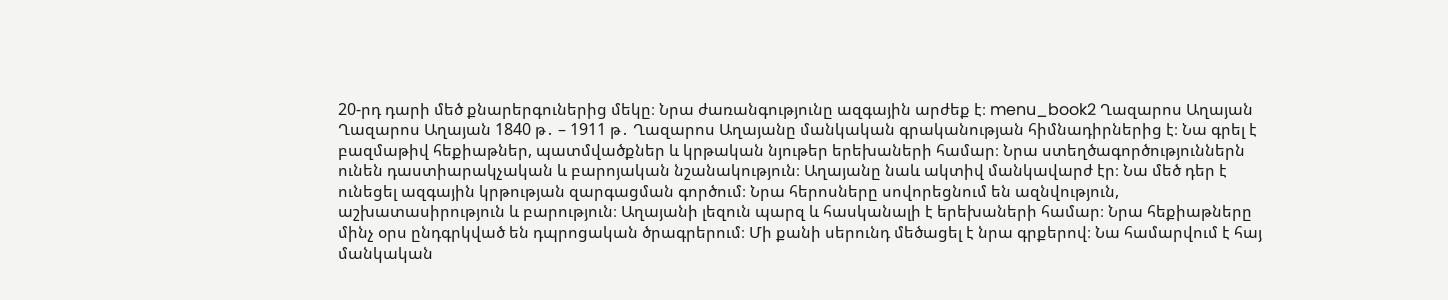20-րդ դարի մեծ քնարերգուներից մեկը։ Նրա ժառանգությունը ազգային արժեք է։ menu_book2 Ղազարոս Աղայան Ղազարոս Աղայան 1840 թ․ – 1911 թ․ Ղազարոս Աղայանը մանկական գրականության հիմնադիրներից է։ Նա գրել է բազմաթիվ հեքիաթներ, պատմվածքներ և կրթական նյութեր երեխաների համար։ Նրա ստեղծագործություններն ունեն դաստիարակչական և բարոյական նշանակություն։ Աղայանը նաև ակտիվ մանկավարժ էր։ Նա մեծ դեր է ունեցել ազգային կրթության զարգացման գործում։ Նրա հերոսները սովորեցնում են ազնվություն, աշխատասիրություն և բարություն։ Աղայանի լեզուն պարզ և հասկանալի է երեխաների համար։ Նրա հեքիաթները մինչ օրս ընդգրկված են դպրոցական ծրագրերում։ Մի քանի սերունդ մեծացել է նրա գրքերով։ Նա համարվում է հայ մանկական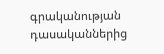գրականության դասականներից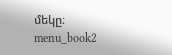մեկը։ menu_book2